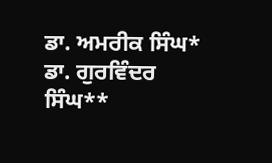ਡਾ. ਅਮਰੀਕ ਸਿੰਘ* ਡਾ. ਗੁਰਵਿੰਦਰ ਸਿੰਘ**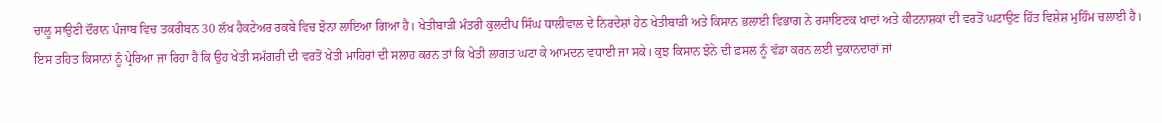ਚਾਲੂ ਸਾਉਣੀ ਦੌਰਾਨ ਪੰਜਾਬ ਵਿਚ ਤਕਰੀਬਨ 30 ਲੱਖ ਹੈਕਟੇਅਰ ਰਕਬੇ ਵਿਚ ਝੋਨਾ ਲਾਇਆ ਗਿਆ ਹੈ। ਖੇਤੀਬਾੜੀ ਮੰਤਰੀ ਕੁਲਦੀਪ ਸਿੰਘ ਧਾਲੀਵਾਲ ਦੇ ਨਿਰਦੇਸ਼ਾਂ ਹੇਠ ਖੇਤੀਬਾੜੀ ਅਤੇ ਕਿਸਾਨ ਭਲਾਈ ਵਿਭਾਗ ਨੇ ਰਸਾਇਣਕ ਖਾਦਾਂ ਅਤੇ ਕੀਟਨਾਸ਼ਕਾਂ ਦੀ ਵਰਤੋਂ ਘਟਾਉਣ ਹਿੱਤ ਵਿਸ਼ੇਸ਼ ਮੁਹਿੰਮ ਚਲਾਈ ਹੈ। ਇਸ ਤਹਿਤ ਕਿਸਾਨਾਂ ਨੂੰ ਪ੍ਰੇਰਿਆ ਜਾ ਰਿਹਾ ਹੈ ਕਿ ਉਹ ਖੇਤੀ ਸਮੱਗਰੀ ਦੀ ਵਰਤੋਂ ਖੇਤੀ ਮਾਹਿਰਾਂ ਦੀ ਸਲਾਹ ਕਰਨ ਤਾਂ ਕਿ ਖੇਤੀ ਲਾਗਤ ਘਟਾ ਕੇ ਆਮਦਨ ਵਧਾਈ ਜਾ ਸਕੇ। ਕੁਝ ਕਿਸਾਨ ਝੋਨੇ ਦੀ ਫ਼ਸਲ ਨੂੰ ਵੱਡਾ ਕਰਨ ਲਈ ਦੁਕਾਨਦਾਰਾਂ ਜਾਂ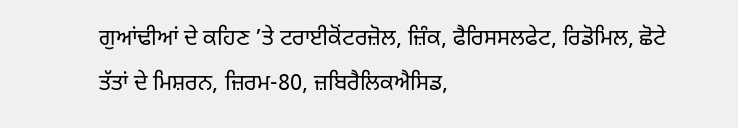ਗੁਆਂਢੀਆਂ ਦੇ ਕਹਿਣ ’ਤੇ ਟਰਾਈਕੋਂਟਰਜ਼ੋਲ, ਜ਼ਿੰਕ, ਫੈਰਿਸਸਲਫੇਟ, ਰਿਡੋਮਿਲ, ਛੋਟੇ ਤੱਤਾਂ ਦੇ ਮਿਸ਼ਰਨ, ਜ਼ਿਰਮ-80, ਜ਼ਬਿਰੈਲਿਕਐਸਿਡ,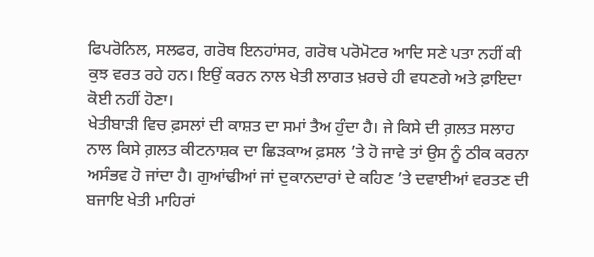ਫਿਪਰੋਨਿਲ, ਸਲਫਰ, ਗਰੋਥ ਇਨਹਾਂਸਰ, ਗਰੋਥ ਪਰੋਮੋਟਰ ਆਦਿ ਸਣੇ ਪਤਾ ਨਹੀਂ ਕੀ ਕੁਝ ਵਰਤ ਰਹੇ ਹਨ। ਇਉਂ ਕਰਨ ਨਾਲ ਖੇਤੀ ਲਾਗਤ ਖ਼ਰਚੇ ਹੀ ਵਧਣਗੇ ਅਤੇ ਫ਼ਾਇਦਾ ਕੋਈ ਨਹੀਂ ਹੋਣਾ।
ਖੇਤੀਬਾੜੀ ਵਿਚ ਫ਼ਸਲਾਂ ਦੀ ਕਾਸ਼ਤ ਦਾ ਸਮਾਂ ਤੈਅ ਹੁੰਦਾ ਹੈ। ਜੇ ਕਿਸੇ ਦੀ ਗ਼ਲਤ ਸਲਾਹ ਨਾਲ ਕਿਸੇ ਗ਼ਲਤ ਕੀਟਨਾਸ਼ਕ ਦਾ ਛਿੜਕਾਅ ਫ਼ਸਲ ’ਤੇ ਹੋ ਜਾਵੇ ਤਾਂ ਉਸ ਨੂੰ ਠੀਕ ਕਰਨਾ ਅਸੰਭਵ ਹੋ ਜਾਂਦਾ ਹੈ। ਗੁਆਂਢੀਆਂ ਜਾਂ ਦੁਕਾਨਦਾਰਾਂ ਦੇ ਕਹਿਣ ’ਤੇ ਦਵਾਈਆਂ ਵਰਤਣ ਦੀ ਬਜਾਇ ਖੇਤੀ ਮਾਹਿਰਾਂ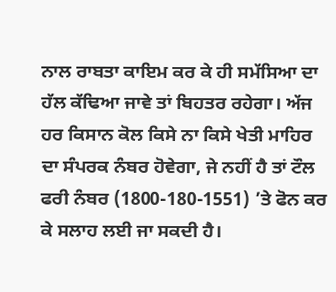ਨਾਲ ਰਾਬਤਾ ਕਾਇਮ ਕਰ ਕੇ ਹੀ ਸਮੱਸਿਆ ਦਾ ਹੱਲ ਕੱਢਿਆ ਜਾਵੇ ਤਾਂ ਬਿਹਤਰ ਰਹੇਗਾ। ਅੱਜ ਹਰ ਕਿਸਾਨ ਕੋਲ ਕਿਸੇ ਨਾ ਕਿਸੇ ਖੇਤੀ ਮਾਹਿਰ ਦਾ ਸੰਪਰਕ ਨੰਬਰ ਹੋਵੇਗਾ, ਜੇ ਨਹੀਂ ਹੈ ਤਾਂ ਟੌਲ ਫਰੀ ਨੰਬਰ (1800-180-1551) ’ਤੇ ਫੋਨ ਕਰ ਕੇ ਸਲਾਹ ਲਈ ਜਾ ਸਕਦੀ ਹੈ।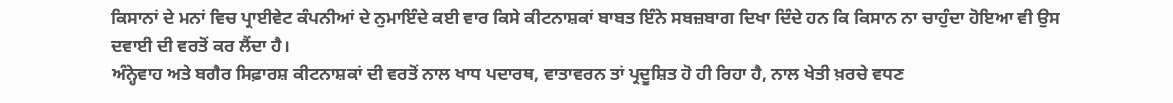ਕਿਸਾਨਾਂ ਦੇ ਮਨਾਂ ਵਿਚ ਪ੍ਰਾਈਵੇਟ ਕੰਪਨੀਆਂ ਦੇ ਨੁਮਾਇੰਦੇ ਕਈ ਵਾਰ ਕਿਸੇ ਕੀਟਨਾਸ਼ਕਾਂ ਬਾਬਤ ਇੰਨੇ ਸਬਜ਼ਬਾਗ ਦਿਖਾ ਦਿੰਦੇ ਹਨ ਕਿ ਕਿਸਾਨ ਨਾ ਚਾਹੁੰਦਾ ਹੋਇਆ ਵੀ ਉਸ ਦਵਾਈ ਦੀ ਵਰਤੋਂ ਕਰ ਲੈਂਦਾ ਹੈ।
ਅੰਨ੍ਹੇਵਾਹ ਅਤੇ ਬਗੈਰ ਸਿਫ਼ਾਰਸ਼ ਕੀਟਨਾਸ਼ਕਾਂ ਦੀ ਵਰਤੋਂ ਨਾਲ ਖਾਧ ਪਦਾਰਥ, ਵਾਤਾਵਰਨ ਤਾਂ ਪ੍ਰਦੂਸ਼ਿਤ ਹੋ ਹੀ ਰਿਹਾ ਹੈ, ਨਾਲ ਖੇਤੀ ਖ਼ਰਚੇ ਵਧਣ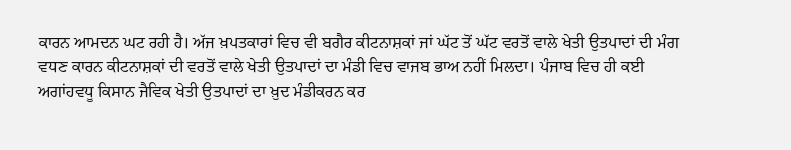ਕਾਰਨ ਆਮਦਨ ਘਟ ਰਹੀ ਹੈ। ਅੱਜ ਖ਼ਪਤਕਾਰਾਂ ਵਿਚ ਵੀ ਬਗੈਰ ਕੀਟਨਾਸ਼ਕਾਂ ਜਾਂ ਘੱਟ ਤੋਂ ਘੱਟ ਵਰਤੋਂ ਵਾਲੇ ਖੇਤੀ ਉਤਪਾਦਾਂ ਦੀ ਮੰਗ ਵਧਣ ਕਾਰਨ ਕੀਟਨਾਸ਼ਕਾਂ ਦੀ ਵਰਤੋਂ ਵਾਲੇ ਖੇਤੀ ਉਤਪਾਦਾਂ ਦਾ ਮੰਡੀ ਵਿਚ ਵਾਜਬ ਭਾਅ ਨਹੀਂ ਮਿਲਦਾ। ਪੰਜਾਬ ਵਿਚ ਹੀ ਕਈ ਅਗਾਂਹਵਧੂ ਕਿਸਾਨ ਜੈਵਿਕ ਖੇਤੀ ਉਤਪਾਦਾਂ ਦਾ ਖ਼ੁਦ ਮੰਡੀਕਰਨ ਕਰ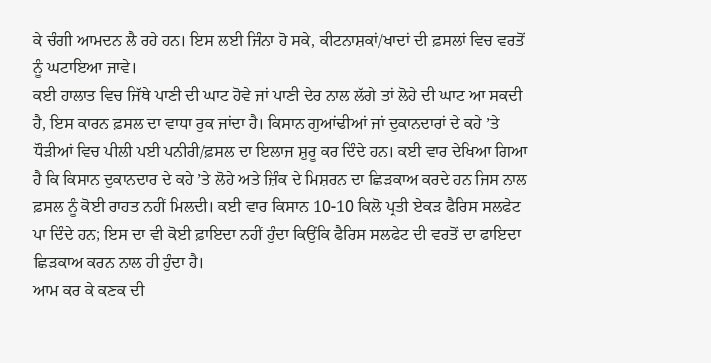ਕੇ ਚੰਗੀ ਆਮਦਨ ਲੈ ਰਹੇ ਹਨ। ਇਸ ਲਈ ਜਿੰਨਾ ਹੋ ਸਕੇ, ਕੀਟਨਾਸ਼ਕਾਂ/ਖਾਦਾਂ ਦੀ ਫ਼ਸਲਾਂ ਵਿਚ ਵਰਤੋਂ ਨੂੰ ਘਟਾਇਆ ਜਾਵੇ।
ਕਈ ਹਾਲਾਤ ਵਿਚ ਜਿੱਥੇ ਪਾਣੀ ਦੀ ਘਾਟ ਹੋਵੇ ਜਾਂ ਪਾਣੀ ਦੇਰ ਨਾਲ ਲੱਗੇ ਤਾਂ ਲੋਹੇ ਦੀ ਘਾਟ ਆ ਸਕਦੀ ਹੈ, ਇਸ ਕਾਰਨ ਫ਼ਸਲ ਦਾ ਵਾਧਾ ਰੁਕ ਜਾਂਦਾ ਹੈ। ਕਿਸਾਨ ਗੁਆਂਢੀਆਂ ਜਾਂ ਦੁਕਾਨਦਾਰਾਂ ਦੇ ਕਹੇ ’ਤੇ ਧੌੜੀਆਂ ਵਿਚ ਪੀਲੀ ਪਈ ਪਨੀਰੀ/ਫ਼ਸਲ ਦਾ ਇਲਾਜ ਸ਼ੁਰੂ ਕਰ ਦਿੰਦੇ ਹਨ। ਕਈ ਵਾਰ ਦੇਖਿਆ ਗਿਆ ਹੈ ਕਿ ਕਿਸਾਨ ਦੁਕਾਨਦਾਰ ਦੇ ਕਹੇ ’ਤੇ ਲੋਹੇ ਅਤੇ ਜ਼ਿੰਕ ਦੇ ਮਿਸ਼ਰਨ ਦਾ ਛਿੜਕਾਅ ਕਰਦੇ ਹਨ ਜਿਸ ਨਾਲ ਫ਼ਸਲ ਨੂੰ ਕੋਈ ਰਾਹਤ ਨਹੀਂ ਮਿਲਦੀ। ਕਈ ਵਾਰ ਕਿਸਾਨ 10-10 ਕਿਲੋ ਪ੍ਰਤੀ ਏਕੜ ਫੈਰਿਸ ਸਲਫੇਟ ਪਾ ਦਿੰਦੇ ਹਨ; ਇਸ ਦਾ ਵੀ ਕੋਈ ਫ਼ਾਇਦਾ ਨਹੀਂ ਹੁੰਦਾ ਕਿਉਂਕਿ ਫੈਰਿਸ ਸਲਫੇਟ ਦੀ ਵਰਤੋਂ ਦਾ ਫਾਇਦਾ ਛਿੜਕਾਅ ਕਰਨ ਨਾਲ ਹੀ ਹੁੰਦਾ ਹੈ।
ਆਮ ਕਰ ਕੇ ਕਣਕ ਦੀ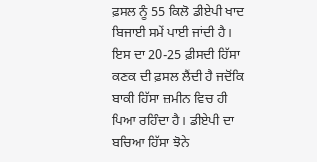ਫ਼ਸਲ ਨੂੰ 55 ਕਿਲੋ ਡੀਏਪੀ ਖਾਦ ਬਿਜਾਈ ਸਮੇਂ ਪਾਈ ਜਾਂਦੀ ਹੈ। ਇਸ ਦਾ 20-25 ਫ਼ੀਸਦੀ ਹਿੱਸਾ ਕਣਕ ਦੀ ਫ਼ਸਲ ਲੈਂਦੀ ਹੈ ਜਦੋਂਕਿ ਬਾਕੀ ਹਿੱਸਾ ਜ਼ਮੀਨ ਵਿਚ ਹੀ ਪਿਆ ਰਹਿੰਦਾ ਹੈ। ਡੀਏਪੀ ਦਾ ਬਚਿਆ ਹਿੱਸਾ ਝੋਨੇ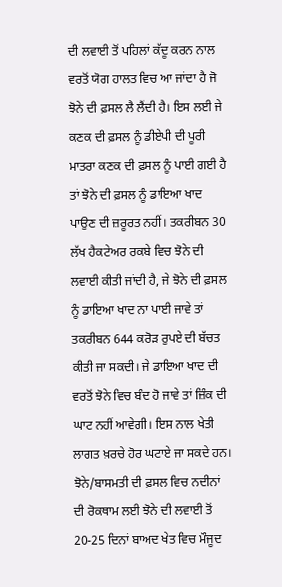ਦੀ ਲਵਾਈ ਤੋਂ ਪਹਿਲਾਂ ਕੱਦੂ ਕਰਨ ਨਾਲ ਵਰਤੋਂ ਯੋਗ ਹਾਲਤ ਵਿਚ ਆ ਜਾਂਦਾ ਹੈ ਜੋ ਝੋਨੇ ਦੀ ਫ਼ਸਲ ਲੈ ਲੈਂਦੀ ਹੈ। ਇਸ ਲਈ ਜੇ ਕਣਕ ਦੀ ਫ਼ਸਲ ਨੂੰ ਡੀਏਪੀ ਦੀ ਪੂਰੀ ਮਾਤਰਾ ਕਣਕ ਦੀ ਫ਼ਸਲ ਨੂੰ ਪਾਈ ਗਈ ਹੈ ਤਾਂ ਝੋਨੇ ਦੀ ਫ਼ਸਲ ਨੂੰ ਡਾਇਆ ਖਾਦ ਪਾਉਣ ਦੀ ਜ਼ਰੂਰਤ ਨਹੀਂ। ਤਕਰੀਬਨ 30 ਲੱਖ ਹੈਕਟੇਅਰ ਰਕਬੇ ਵਿਚ ਝੋਨੇ ਦੀ ਲਵਾਈ ਕੀਤੀ ਜਾਂਦੀ ਹੈ, ਜੇ ਝੋਨੇ ਦੀ ਫ਼ਸਲ ਨੂੰ ਡਾਇਆ ਖਾਦ ਨਾ ਪਾਈ ਜਾਵੇ ਤਾਂ ਤਕਰੀਬਨ 644 ਕਰੋੜ ਰੁਪਏ ਦੀ ਬੱਚਤ ਕੀਤੀ ਜਾ ਸਕਦੀ। ਜੇ ਡਾਇਆ ਖਾਦ ਦੀ ਵਰਤੋਂ ਝੋਨੇ ਵਿਚ ਬੰਦ ਹੋ ਜਾਵੇ ਤਾਂ ਜ਼ਿੰਕ ਦੀ ਘਾਟ ਨਹੀਂ ਆਵੇਗੀ। ਇਸ ਨਾਲ ਖੇਤੀ ਲਾਗਤ ਖ਼ਰਚੇ ਹੋਰ ਘਟਾਏ ਜਾ ਸਕਦੇ ਹਨ।
ਝੋਨੇ/ਬਾਸਮਤੀ ਦੀ ਫ਼ਸਲ ਵਿਚ ਨਦੀਨਾਂ ਦੀ ਰੋਕਥਾਮ ਲਈ ਝੋਨੇ ਦੀ ਲਵਾਈ ਤੋਂ 20-25 ਦਿਨਾਂ ਬਾਅਦ ਖੇਤ ਵਿਚ ਮੌਜੂਦ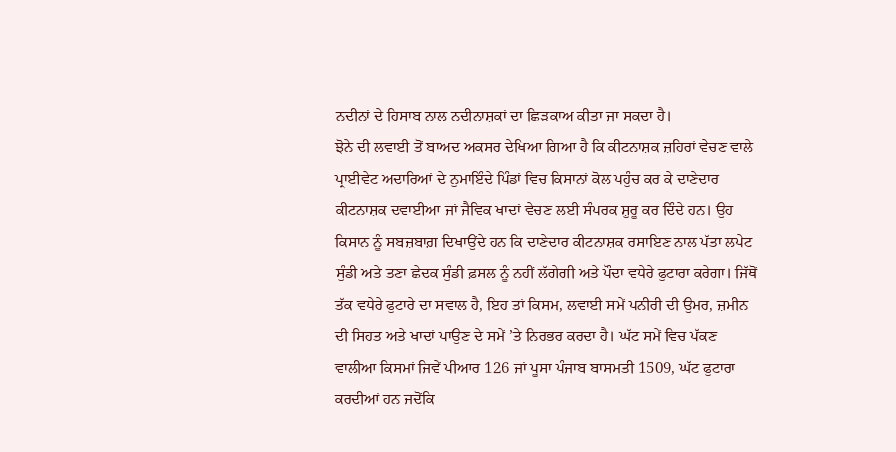ਨਦੀਨਾਂ ਦੇ ਹਿਸਾਬ ਨਾਲ ਨਦੀਨਾਸ਼ਕਾਂ ਦਾ ਛਿੜਕਾਅ ਕੀਤਾ ਜਾ ਸਕਦਾ ਹੈ।
ਝੋਨੇ ਦੀ ਲਵਾਈ ਤੋਂ ਬਾਅਦ ਅਕਸਰ ਦੇਖਿਆ ਗਿਆ ਹੈ ਕਿ ਕੀਟਨਾਸ਼ਕ ਜ਼ਹਿਰਾਂ ਵੇਚਣ ਵਾਲੇ ਪ੍ਰਾਈਵੇਟ ਅਦਾਰਿਆਂ ਦੇ ਨੁਮਾਇੰਦੇ ਪਿੰਡਾਂ ਵਿਚ ਕਿਸਾਨਾਂ ਕੋਲ ਪਹੁੰਚ ਕਰ ਕੇ ਦਾਣੇਦਾਰ ਕੀਟਨਾਸ਼ਕ ਦਵਾਈਆ ਜਾਂ ਜੈਵਿਕ ਖਾਦਾਂ ਵੇਚਣ ਲਈ ਸੰਪਰਕ ਸ਼ੁਰੂ ਕਰ ਦਿੰਦੇ ਹਨ। ਉਹ ਕਿਸਾਨ ਨੂੰ ਸਬਜ਼ਬਾਗ਼ ਦਿਖਾਉਂਦੇ ਹਨ ਕਿ ਦਾਣੇਦਾਰ ਕੀਟਨਾਸ਼ਕ ਰਸਾਇਣ ਨਾਲ ਪੱਤਾ ਲਪੇਟ ਸੁੰਡੀ ਅਤੇ ਤਣਾ ਛੇਦਕ ਸੁੰਡੀ ਫ਼ਸਲ ਨੂੰ ਨਹੀਂ ਲੱਗੇਗੀ ਅਤੇ ਪੌਦਾ ਵਧੇਰੇ ਫੁਟਾਰਾ ਕਰੇਗਾ। ਜਿੱਥੋਂ ਤੱਕ ਵਧੇਰੇ ਫੁਟਾਰੇ ਦਾ ਸਵਾਲ ਹੈ, ਇਹ ਤਾਂ ਕਿਸਮ, ਲਵਾਈ ਸਮੇਂ ਪਨੀਰੀ ਦੀ ਉਮਰ, ਜ਼ਮੀਨ ਦੀ ਸਿਹਤ ਅਤੇ ਖਾਦਾਂ ਪਾਉਣ ਦੇ ਸਮੇਂ ’ਤੇ ਨਿਰਭਰ ਕਰਦਾ ਹੈ। ਘੱਟ ਸਮੇਂ ਵਿਚ ਪੱਕਣ ਵਾਲੀਆ ਕਿਸਮਾਂ ਜਿਵੇਂ ਪੀਆਰ 126 ਜਾਂ ਪੂਸਾ ਪੰਜਾਬ ਬਾਸਮਤੀ 1509, ਘੱਟ ਫੁਟਾਰਾ ਕਰਦੀਆਂ ਹਨ ਜਦੋਂਕਿ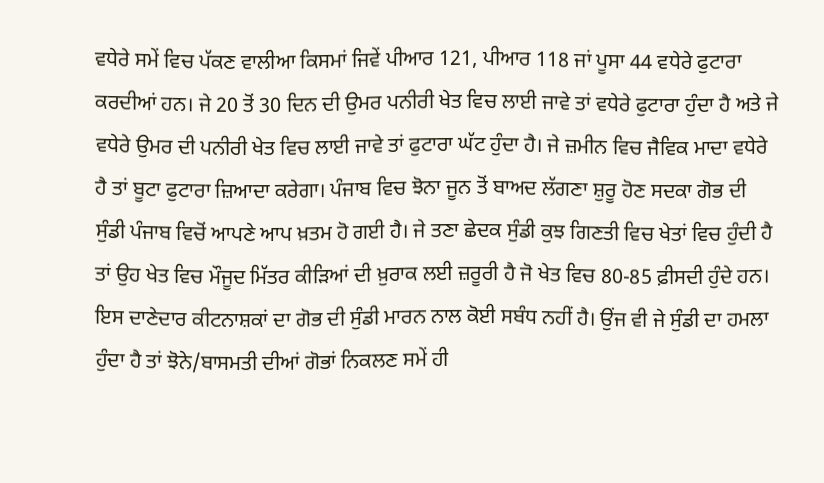ਵਧੇਰੇ ਸਮੇਂ ਵਿਚ ਪੱਕਣ ਵਾਲੀਆ ਕਿਸਮਾਂ ਜਿਵੇਂ ਪੀਆਰ 121, ਪੀਆਰ 118 ਜਾਂ ਪੂਸਾ 44 ਵਧੇਰੇ ਫੁਟਾਰਾ ਕਰਦੀਆਂ ਹਨ। ਜੇ 20 ਤੋਂ 30 ਦਿਨ ਦੀ ਉਮਰ ਪਨੀਰੀ ਖੇਤ ਵਿਚ ਲਾਈ ਜਾਵੇ ਤਾਂ ਵਧੇਰੇ ਫੁਟਾਰਾ ਹੁੰਦਾ ਹੈ ਅਤੇ ਜੇ ਵਧੇਰੇ ਉਮਰ ਦੀ ਪਨੀਰੀ ਖੇਤ ਵਿਚ ਲਾਈ ਜਾਵੇ ਤਾਂ ਫੁਟਾਰਾ ਘੱਟ ਹੁੰਦਾ ਹੈ। ਜੇ ਜ਼ਮੀਨ ਵਿਚ ਜੈਵਿਕ ਮਾਦਾ ਵਧੇਰੇ ਹੈ ਤਾਂ ਬੂਟਾ ਫੁਟਾਰਾ ਜ਼ਿਆਦਾ ਕਰੇਗਾ। ਪੰਜਾਬ ਵਿਚ ਝੋਨਾ ਜੂਨ ਤੋਂ ਬਾਅਦ ਲੱਗਣਾ ਸ਼ੁਰੂ ਹੋਣ ਸਦਕਾ ਗੋਭ ਦੀ ਸੁੰਡੀ ਪੰਜਾਬ ਵਿਚੋਂ ਆਪਣੇ ਆਪ ਖ਼ਤਮ ਹੋ ਗਈ ਹੈ। ਜੇ ਤਣਾ ਛੇਦਕ ਸੁੰਡੀ ਕੁਝ ਗਿਣਤੀ ਵਿਚ ਖੇਤਾਂ ਵਿਚ ਹੁੰਦੀ ਹੈ ਤਾਂ ਉਹ ਖੇਤ ਵਿਚ ਮੌਜੂਦ ਮਿੱਤਰ ਕੀੜਿਆਂ ਦੀ ਖ਼ੁਰਾਕ ਲਈ ਜ਼ਰੂਰੀ ਹੈ ਜੋ ਖੇਤ ਵਿਚ 80-85 ਫ਼ੀਸਦੀ ਹੁੰਦੇ ਹਨ। ਇਸ ਦਾਣੇਦਾਰ ਕੀਟਨਾਸ਼ਕਾਂ ਦਾ ਗੋਭ ਦੀ ਸੁੰਡੀ ਮਾਰਨ ਨਾਲ ਕੋਈ ਸਬੰਧ ਨਹੀਂ ਹੈ। ਉਂਜ ਵੀ ਜੇ ਸੁੰਡੀ ਦਾ ਹਮਲਾ ਹੁੰਦਾ ਹੈ ਤਾਂ ਝੋਨੇ/ਬਾਸਮਤੀ ਦੀਆਂ ਗੋਭਾਂ ਨਿਕਲਣ ਸਮੇਂ ਹੀ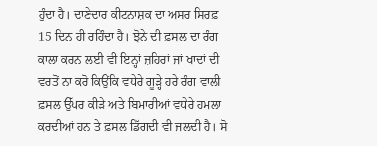ਹੁੰਦਾ ਹੈ। ਦਾਣੇਦਾਰ ਕੀਟਨਾਸ਼ਕ ਦਾ ਅਸਰ ਸਿਰਫ਼ 15 ਦਿਨ ਹੀ ਰਹਿੰਦਾ ਹੈ। ਝੋਨੇ ਦੀ ਫ਼ਸਲ ਦਾ ਰੰਗ ਕਾਲਾ ਕਰਨ ਲਈ ਵੀ ਇਨ੍ਹਾਂ ਜ਼ਹਿਰਾਂ ਜਾਂ ਖਾਦਾਂ ਦੀ ਵਰਤੋਂ ਨਾ ਕਰੋ ਕਿਉਂਕਿ ਵਧੇਰੇ ਗੂੜ੍ਹੇ ਹਰੇ ਰੰਗ ਵਾਲੀ ਫ਼ਸਲ ਉੱਪਰ ਕੀੜੇ ਅਤੇ ਬਿਮਾਰੀਆਂ ਵਧੇਰੇ ਹਮਲਾ ਕਰਦੀਆਂ ਹਨ ਤੇ ਫ਼ਸਲ ਡਿੱਗਦੀ ਵੀ ਜਲਦੀ ਹੈ। ਸੋ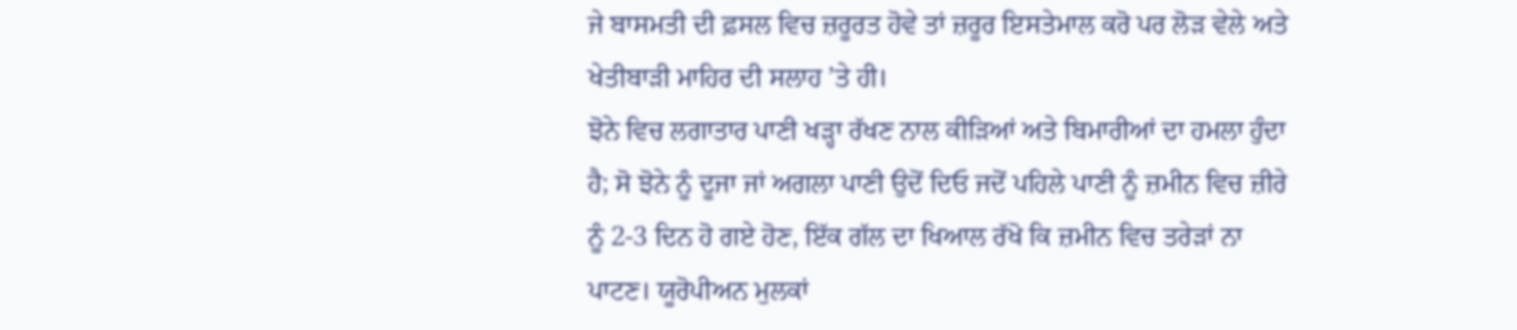ਜੇ ਬਾਸਮਤੀ ਦੀ ਫ਼ਸਲ ਵਿਚ ਜ਼ਰੂਰਤ ਹੋਵੇ ਤਾਂ ਜ਼ਰੂਰ ਇਸਤੇਮਾਲ ਕਰੋ ਪਰ ਲੋੜ ਵੇਲੇ ਅਤੇ ਖੇਤੀਬਾੜੀ ਮਾਹਿਰ ਦੀ ਸਲਾਹ ’ਤੇ ਹੀ।
ਝੋਨੇ ਵਿਚ ਲਗਾਤਾਰ ਪਾਣੀ ਖੜ੍ਹਾ ਰੱਖਣ ਨਾਲ ਕੀੜਿਆਂ ਅਤੇ ਬਿਮਾਰੀਆਂ ਦਾ ਹਮਲਾ ਹੁੰਦਾ ਹੈ; ਸੋ ਝੋਨੇ ਨੂੰ ਦੂਜਾ ਜਾਂ ਅਗਲਾ ਪਾਣੀ ਉਦੋਂ ਦਿਓ ਜਦੋਂ ਪਹਿਲੇ ਪਾਣੀ ਨੂੰ ਜ਼ਮੀਨ ਵਿਚ ਜ਼ੀਰੇ ਨੂੰ 2-3 ਦਿਨ ਹੋ ਗਏ ਹੋਣ, ਇੱਕ ਗੱਲ ਦਾ ਖਿਆਲ ਰੱਖੋ ਕਿ ਜ਼ਮੀਨ ਵਿਚ ਤਰੇੜਾਂ ਨਾ ਪਾਟਣ। ਯੂਰੋਪੀਅਨ ਮੁਲਕਾਂ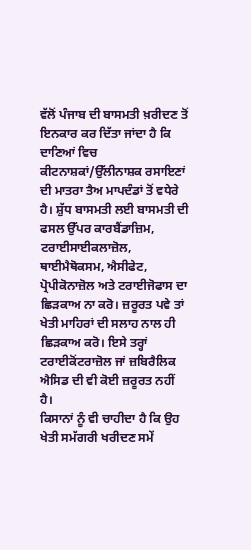ਵੱਲੋਂ ਪੰਜਾਬ ਦੀ ਬਾਸਮਤੀ ਖ਼ਰੀਦਣ ਤੋਂ ਇਨਕਾਰ ਕਰ ਦਿੱਤਾ ਜਾਂਦਾ ਹੈ ਕਿ ਦਾਣਿਆਂ ਵਿਚ ਕੀਟਨਾਸ਼ਕਾਂ/ਉੱਲੀਨਾਸ਼ਕ ਰਸਾਇਣਾਂ ਦੀ ਮਾਤਰਾ ਤੈਅ ਮਾਪਦੰਡਾਂ ਤੋਂ ਵਧੇਰੇ ਹੈ। ਸ਼ੁੱਧ ਬਾਸਮਤੀ ਲਈ ਬਾਸਮਤੀ ਦੀ ਫਸਲ ਉੱਪਰ ਕਾਰਬੈਂਡਾਜ਼ਿਮ, ਟਰਾਈਸਾਈਕਲਾਜ਼ੋਲ, ਥਾਈਮੈਥੋਕਸਮ, ਐਸੀਫੇਟ, ਪ੍ਰੋਪੀਕੋਨਾਜ਼ੋਲ ਅਤੇ ਟਰਾਈਜੋਫਾਸ ਦਾ ਛਿੜਕਾਅ ਨਾ ਕਰੋ। ਜ਼ਰੂਰਤ ਪਵੇ ਤਾਂ ਖੇਤੀ ਮਾਹਿਰਾਂ ਦੀ ਸਲਾਹ ਨਾਲ ਹੀ ਛਿੜਕਾਅ ਕਰੋ। ਇਸੇ ਤਰ੍ਹਾਂ ਟਰਾਈਕੋਂਟਰਾਜ਼ੋਲ ਜਾਂ ਜ਼ਬਿਰੈਲਿਕ ਐਸਿਡ ਦੀ ਵੀ ਕੋਈ ਜ਼ਰੂਰਤ ਨਹੀਂ ਹੈ।
ਕਿਸਾਨਾਂ ਨੂੰ ਵੀ ਚਾਹੀਦਾ ਹੈ ਕਿ ਉਹ ਖੇਤੀ ਸਮੱਗਰੀ ਖਰੀਦਣ ਸਮੇਂ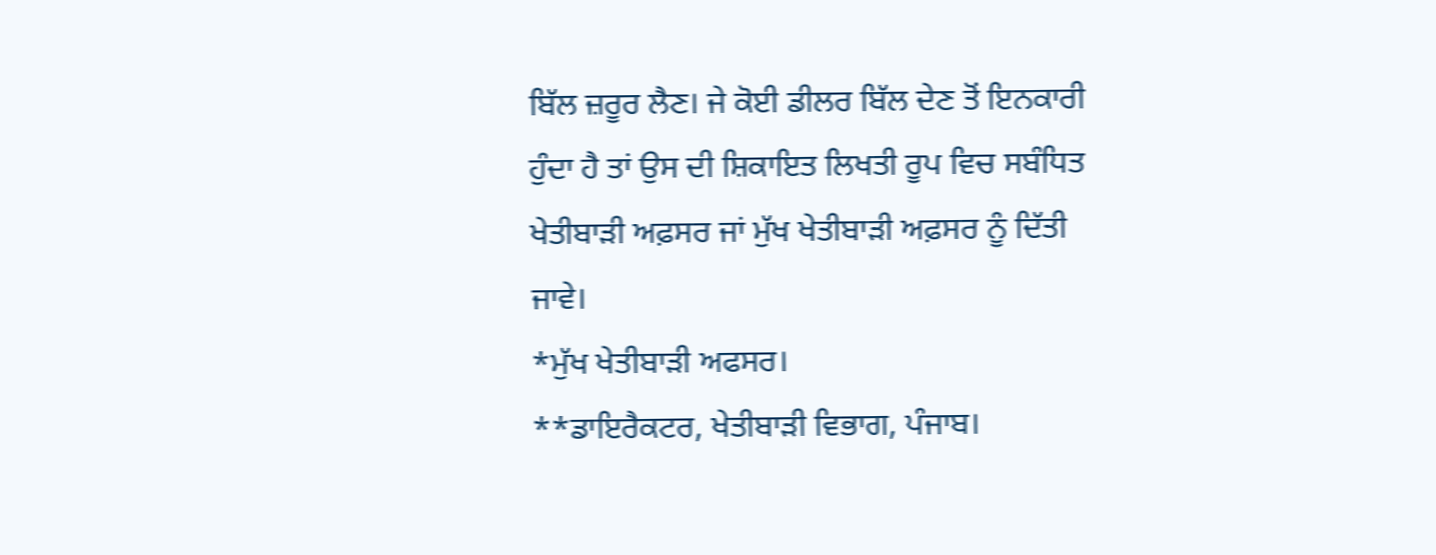ਬਿੱਲ ਜ਼ਰੂਰ ਲੈਣ। ਜੇ ਕੋਈ ਡੀਲਰ ਬਿੱਲ ਦੇਣ ਤੋਂ ਇਨਕਾਰੀ ਹੁੰਦਾ ਹੈ ਤਾਂ ਉਸ ਦੀ ਸ਼ਿਕਾਇਤ ਲਿਖਤੀ ਰੂਪ ਵਿਚ ਸਬੰਧਿਤ ਖੇਤੀਬਾੜੀ ਅਫ਼ਸਰ ਜਾਂ ਮੁੱਖ ਖੇਤੀਬਾੜੀ ਅਫ਼ਸਰ ਨੂੰ ਦਿੱਤੀ ਜਾਵੇ।
*ਮੁੱਖ ਖੇਤੀਬਾੜੀ ਅਫਸਰ।
**ਡਾਇਰੈਕਟਰ, ਖੇਤੀਬਾੜੀ ਵਿਭਾਗ, ਪੰਜਾਬ।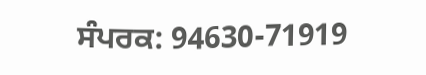ਸੰਪਰਕ: 94630-71919